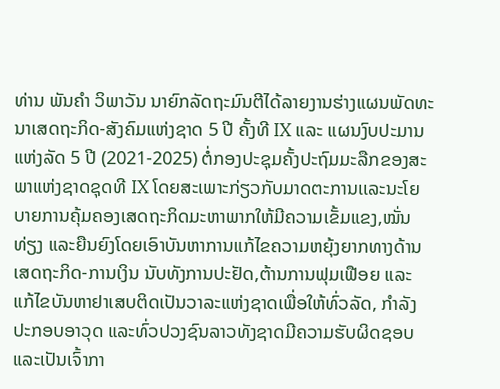ທ່ານ ພັນຄໍາ ວິພາວັນ ນາຍົກລັດຖະມົນຕີໄດ້ລາຍງານຮ່າງແຜນພັດທະນາເສດຖະກິດ-ສັງຄົມແຫ່ງຊາດ 5 ປີ ຄັ້ງທີ IX ແລະ ແຜນງົບປະມານແຫ່ງລັດ 5 ປີ (2021-2025) ຕໍ່ກອງປະຊຸມຄັ້ງປະຖົມມະລືກຂອງສະພາແຫ່ງຊາດຊຸດທີ IX ໂດຍສະເພາະກ່ຽວກັບມາດຕະການເເລະນະໂຍບາຍການຄຸ້ມຄອງເສດຖະກິດມະຫາພາກໃຫ້ມີຄວາມເຂັ້ມແຂງ,ໝັ່ນທ່ຽງ ແລະຍືນຍົງໂດຍເອົາບັນຫາການແກ້ໄຂຄວາມຫຍຸ້ງຍາກທາງດ້ານເສດຖະກິດ-ການເງິນ ນັບທັງການປະຢັດ,ຕ້ານການຟຸມເຟືອຍ ແລະ ແກ້ໄຂບັນຫາຢາເສບຕິດເປັນວາລະແຫ່ງຊາດເພື່ອໃຫ້ທົ່ວລັດ, ກໍາລັງປະກອບອາວຸດ ແລະທົ່ວປວງຊົນລາວທັງຊາດມີຄວາມຮັບຜິດຊອບ ແລະເປັນເຈົ້າກາ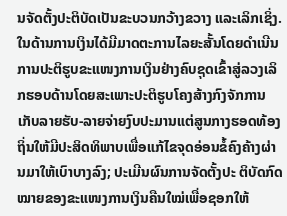ນຈັດຕັ້ງປະຕິບັດເປັນຂະບວນກວ້າງຂວາງ ແລະເລິກເຊິ່ງ.
ໃນດ້ານການເງິນໄດ້ມີມາດຕະການໄລຍະສັ້ນໂດຍດໍາເນີນການປະຕິຮູບຂະແໜງການເງິນຢ່າງຄົບຊຸດເຂົ້າສູ່ລວງເລິກຮອບດ້ານໂດຍສະເພາະປະຕິຮູບໂຄງສ້າງກົງຈັກການເກັບລາຍຮັບ-ລາຍຈ່າຍງົບປະມານແຕ່ສູນກາງຮອດທ້ອງຖິ່ນໃຫ້ມີປະສິດທິພາບເພື່ອແກ້ໄຂຈຸດອ່ອນຂໍ້ຄົງຄ້າງຜ່ານມາໃຫ້ເບົາບາງລົງ; ປະເມີນຜົນການຈັດຕັ້ງປະ ຕິບັດກົດໝາຍຂອງຂະແໜງການເງິນຄືນໃໝ່ເພື່ອຊອກໃຫ້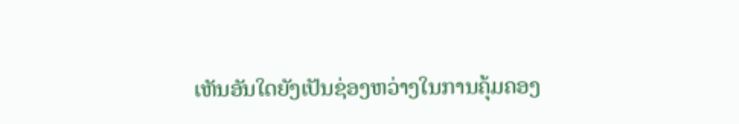ເຫັນອັນໃດຍັງເປັນຊ່ອງຫວ່າງໃນການຄຸ້ມຄອງ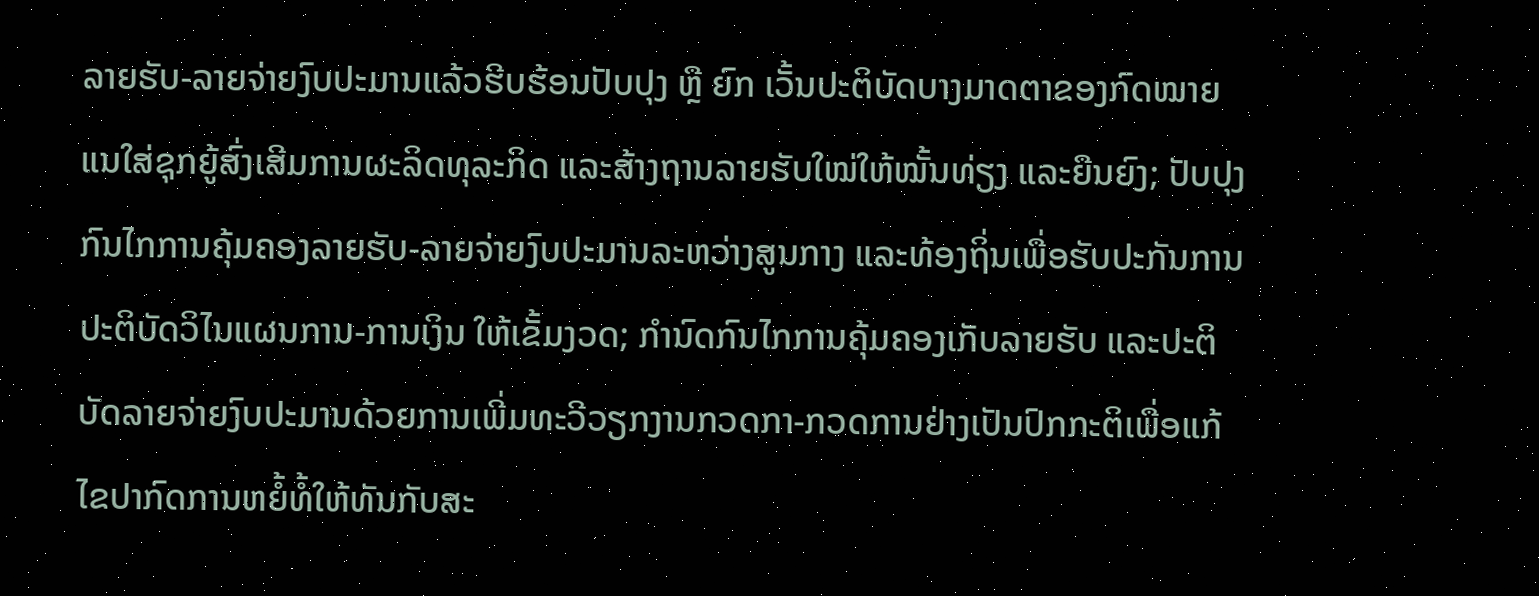ລາຍຮັບ-ລາຍຈ່າຍງົບປະມານແລ້ວຮີບຮ້ອນປັບປຸງ ຫຼື ຍົກ ເວັ້ນປະຕິບັດບາງມາດຕາຂອງກົດໝາຍແນໃສ່ຊຸກຍູ້ສົ່ງເສີມການຜະລິດທຸລະກິດ ແລະສ້າງຖານລາຍຮັບໃໝ່ໃຫ້ໝັ້ນທ່ຽງ ແລະຍືນຍົງ; ປັບປຸງກົນໄກການຄຸ້ມຄອງລາຍຮັບ-ລາຍຈ່າຍງົບປະມານລະຫວ່າງສູນກາງ ແລະທ້ອງຖິ່ນເພື່ອຮັບປະກັນການປະຕິບັດວິໄນແຜນການ-ການເງິນ ໃຫ້ເຂັ້ມງວດ; ກໍານົດກົນໄກການຄຸ້ມຄອງເກັບລາຍຮັບ ແລະປະຕິບັດລາຍຈ່າຍງົບປະມານດ້ວຍການເພີ່ມທະວີວຽກງານກວດກາ-ກວດການຢ່າງເປັນປົກກະຕິເພື່ອແກ້ໄຂປາກົດການຫຍໍ້ທໍ້ໃຫ້ທັນກັບສະ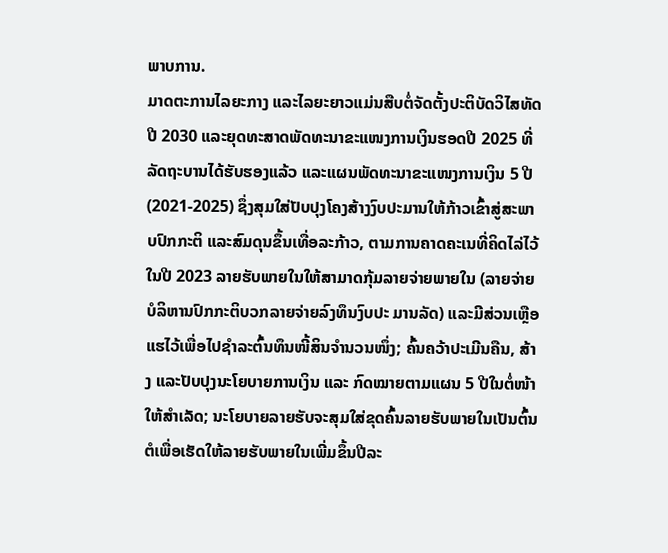ພາບການ.
ມາດຕະການໄລຍະກາງ ແລະໄລຍະຍາວແມ່ນສືບຕໍ່ຈັດຕັ້ງປະຕິບັດວິໄສທັດ ປີ 2030 ແລະຍຸດທະສາດພັດທະນາຂະແໜງການເງິນຮອດປີ 2025 ທີ່ລັດຖະບານໄດ້ຮັບຮອງແລ້ວ ແລະແຜນພັດທະນາຂະແໜງການເງິນ 5 ປີ (2021-2025) ຊຶ່ງສຸມໃສ່ປັບປຸງໂຄງສ້າງງົບປະມານໃຫ້ກ້າວເຂົ້າສູ່ສະພາບປົກກະຕິ ແລະສົມດຸນຂຶ້ນເທື່ອລະກ້າວ, ຕາມການຄາດຄະເນທີ່ຄິດໄລ່ໄວ້ໃນປີ 2023 ລາຍຮັບພາຍໃນໃຫ້ສາມາດກຸ້ມລາຍຈ່າຍພາຍໃນ (ລາຍຈ່າຍບໍລິຫານປົກກະຕິບວກລາຍຈ່າຍລົງທຶນງົບປະ ມານລັດ) ແລະມີສ່ວນເຫຼືອແຮໄວ້ເພື່ອໄປຊໍາລະຕົ້ນທຶນໜີ້ສິນຈໍານວນໜຶ່ງ; ຄົ້ນຄວ້າປະເມີນຄືນ, ສ້າງ ແລະປັບປຸງນະໂຍບາຍການເງິນ ແລະ ກົດໝາຍຕາມແຜນ 5 ປີໃນຕໍ່ໜ້າໃຫ້ສໍາເລັດ; ນະໂຍບາຍລາຍຮັບຈະສຸມໃສ່ຂຸດຄົ້ນລາຍຮັບພາຍໃນເປັນຕົ້ນຕໍເພື່ອເຮັດໃຫ້ລາຍຮັບພາຍໃນເພີ່ມຂຶ້ນປີລະ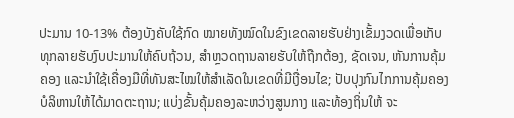ປະມານ 10-13% ຕ້ອງບັງຄັບໃຊ້ກົດ ໝາຍທັງໝົດໃນຂົງເຂດລາຍຮັບຢ່າງເຂັ້ມງວດເພື່ອເກັບທຸກລາຍຮັບງົບປະມານໃຫ້ຄົບຖ້ວນ, ສໍາຫຼວດຖານລາຍຮັບໃຫ້ຖືກຕ້ອງ, ຊັດເຈນ, ຫັນການຄຸ້ມຄອງ ແລະນໍາໃຊ້ເຄື່ອງມືທີ່ທັນສະໄໝໃຫ້ສໍາເລັດໃນເຂດທີ່ມີເງື່ອນໄຂ; ປັບປຸງກົນໄກການຄຸ້ມຄອງບໍລິຫານໃຫ້ໄດ້ມາດຕະຖານ; ແບ່ງຂັ້ນຄຸ້ມຄອງລະຫວ່າງສູນກາງ ແລະທ້ອງຖິ່ນໃຫ້ ຈະ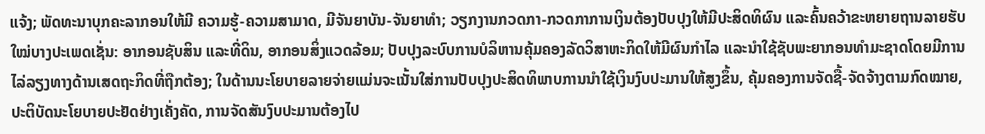ແຈ້ງ; ພັດທະນາບຸກຄະລາກອນໃຫ້ມີ ຄວາມຮູ້-ຄວາມສາມາດ, ມີຈັນຍາບັນ-ຈັນຍາທໍາ; ວຽກງານກວດກາ-ກວດກາການເງິນຕ້ອງປັບປຸງໃຫ້ມີປະສິດທິຜົນ ແລະຄົ້ນຄວ້າຂະຫຍາຍຖານລາຍຮັບໃໝ່ບາງປະເພດເຊັ່ນ: ອາກອນຊັບສິນ ແລະທີ່ດິນ, ອາກອນສິ່ງແວດລ້ອມ; ປັບປຸງລະບົບການບໍລິຫານຄຸ້ມຄອງລັດວິສາຫະກິດໃຫ້ມີຜົນກໍາໄລ ແລະນໍາໃຊ້ຊັບພະຍາກອນທໍາມະຊາດໂດຍມີການໄລ່ລຽງທາງດ້ານເສດຖະກິດທີ່ຖືກຕ້ອງ; ໃນດ້ານນະໂຍບາຍລາຍຈ່າຍແມ່ນຈະເນັ້ນໃສ່ການປັບປຸງປະສິດທິພາບການນໍາໃຊ້ເງິນງົບປະມານໃຫ້ສູງຂຶ້ນ, ຄຸ້ມຄອງການຈັດຊື້-ຈັດຈ້າງຕາມກົດໝາຍ, ປະຕິບັດນະໂຍບາຍປະຢັດຢ່າງເຄັ່ງຄັດ, ການຈັດສັນງົບປະມານຕ້ອງໄປ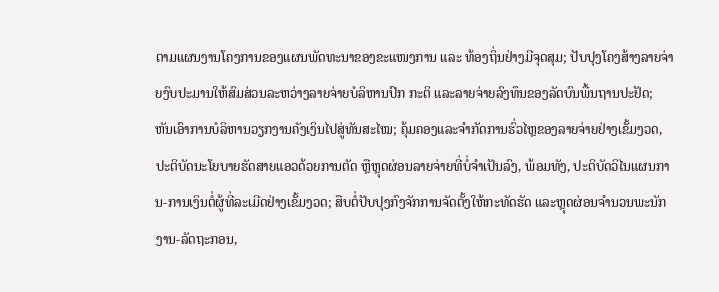ຕາມແຜນງານໂຄງການຂອງແຜນພັດທະນາຂອງຂະແໜງການ ແລະ ທ້ອງຖິ່ນຢ່າງມີຈຸດສຸມ; ປັບປຸງໂຄງສ້າງລາຍຈ່າຍງົບປະມານໃຫ້ສົມສ່ວນລະຫວ່າງລາຍຈ່າຍບໍລິຫານປົກ ກະຕິ ແລະລາຍຈ່າຍລົງທຶນຂອງລັດບົນພື້ນຖານປະຢັດ; ຫັນເອົາການບໍລິຫານວຽກງານຄັງເງິນໄປສູ່ທັນສະໄໝ; ຄຸ້ມຄອງແລະຈໍາກັດການຮົ່ວໄຫຼຂອງລາຍຈ່າຍຢ່າງເຂັ້ມງວດ, ປະຕິບັດນະໂຍບາຍຮັດສາຍແອວດ້ວຍການຕັດ ຫຼືຫຼຸດຜ່ອນລາຍຈ່າຍທີ່ບໍ່ຈໍາເປັນລົງ, ພ້ອມທັງ, ປະຕິບັດວິໄນແຜນການ-ການເງິນຕໍ່ຜູ້ທີ່ລະເມີດຢ່າງເຂັ້ມງວດ; ສືບຕໍ່ປັບປຸງກົງຈັກການຈັດຕັ້ງໃຫ້ກະທັດຮັດ ແລະຫຼຸດຜ່ອນຈໍານວນພະນັກງານ-ລັດຖະກອນ,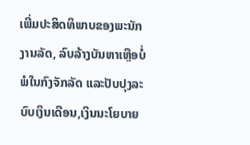ເພີ່ມປະສິດທິພາບຂອງພະນັກງານລັດ, ລົບລ້າງບັນຫາເຫຼືອບໍ່ພໍໃນກົງຈັກລັດ ແລະປັບປຸງລະບົບເງິນເດືອນ,ເງິນນະໂຍບາຍ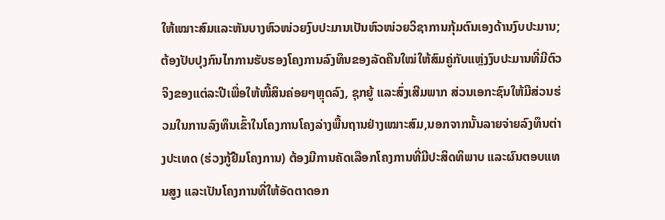ໃຫ້ເໝາະສົມແລະຫັນບາງຫົວໜ່ວຍງົບປະມານເປັນຫົວໜ່ວຍວິຊາການກຸ້ມຕົນເອງດ້ານງົບປະມານ; ຕ້ອງປັບປຸງກົນໄກການຮັບຮອງໂຄງການລົງທຶນຂອງລັດຄືນໃໝ່ໃຫ້ສົມຄູ່ກັບແຫຼ່ງງົບປະມານທີ່ມີຕົວຈິງຂອງແຕ່ລະປີເພື່ອໃຫ້ໜີ້ສິນຄ່ອຍໆຫຼຸດລົງ, ຊຸກຍູ້ ແລະສົ່ງເສີມພາກ ສ່ວນເອກະຊົນໃຫ້ມີສ່ວນຮ່ວມໃນການລົງທຶນເຂົ້າໃນໂຄງການໂຄງລ່າງພື້ນຖານຢ່າງເໝາະສົມ,ນອກຈາກນັ້ນລາຍຈ່າຍລົງທຶນຕ່າງປະເທດ (ຮ່ວງກູ້ຢືມໂຄງການ) ຕ້ອງມີການຄັດເລືອກໂຄງການທີ່ມີປະສິດທິພາບ ແລະຜົນຕອບແທນສູງ ແລະເປັນໂຄງການທີ່ໃຫ້ອັດຕາດອກ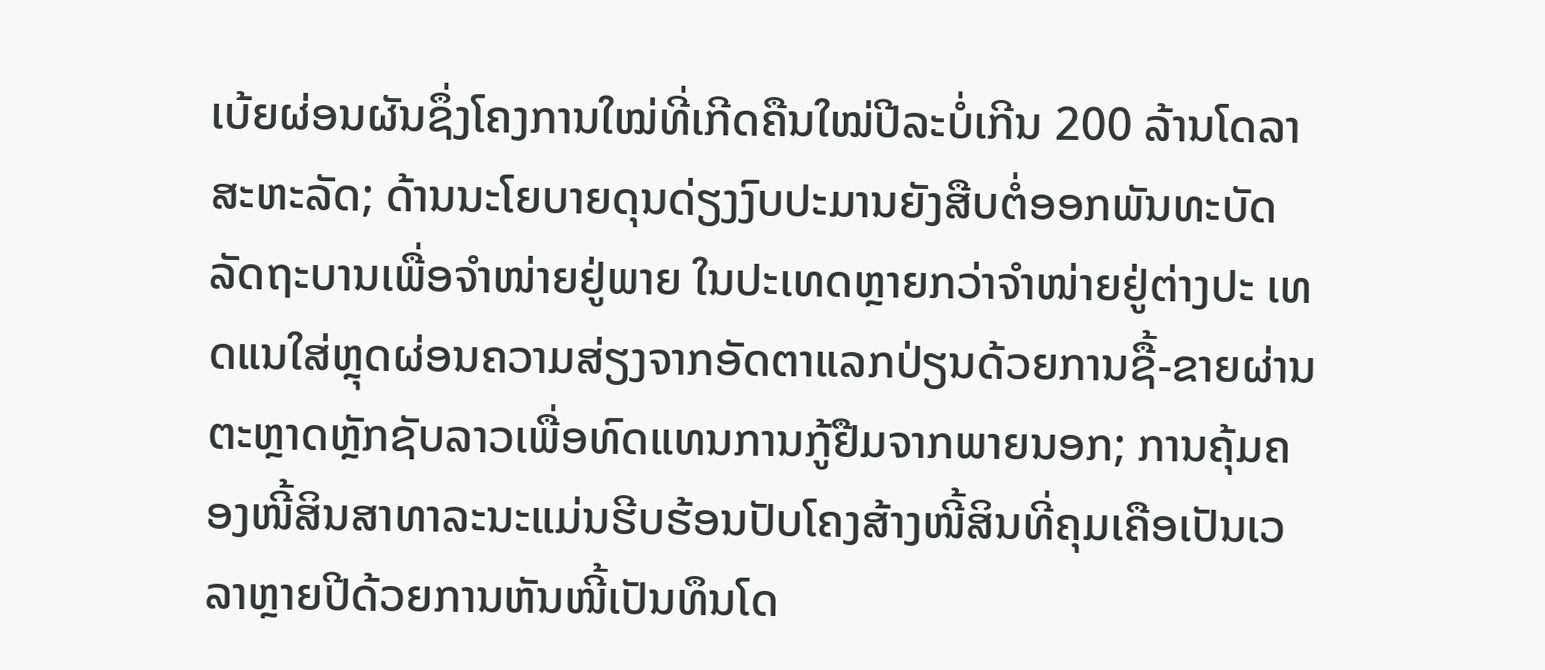ເບ້ຍຜ່ອນຜັນຊຶ່ງໂຄງການໃໝ່ທີ່ເກີດຄືນໃໝ່ປີລະບໍ່ເກີນ 200 ລ້ານໂດລາສະຫະລັດ; ດ້ານນະໂຍບາຍດຸນດ່ຽງງົບປະມານຍັງສືບຕໍ່ອອກພັນທະບັດລັດຖະບານເພື່ອຈໍາໜ່າຍຢູ່ພາຍ ໃນປະເທດຫຼາຍກວ່າຈໍາໜ່າຍຢູ່ຕ່າງປະ ເທດແນໃສ່ຫຼຸດຜ່ອນຄວາມສ່ຽງຈາກອັດຕາແລກປ່ຽນດ້ວຍການຊື້-ຂາຍຜ່ານຕະຫຼາດຫຼັກຊັບລາວເພື່ອທົດແທນການກູ້ຢືມຈາກພາຍນອກ; ການຄຸ້ມຄອງໜີ້ສິນສາທາລະນະແມ່ນຮີບຮ້ອນປັບໂຄງສ້າງໜີ້ສິນທີ່ຄຸມເຄືອເປັນເວລາຫຼາຍປີດ້ວຍການຫັນໜີ້ເປັນທຶນໂດ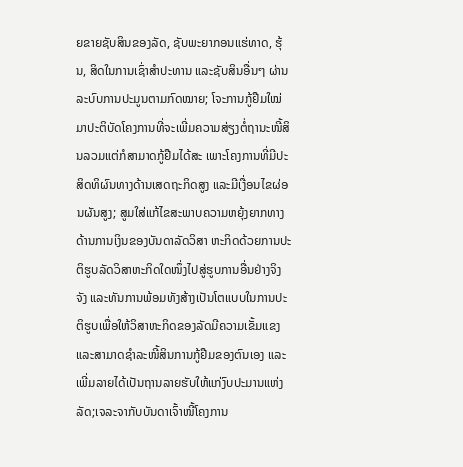ຍຂາຍຊັບສິນຂອງລັດ, ຊັບພະຍາກອນແຮ່ທາດ, ຮຸ້ນ, ສິດໃນການເຊົ່າສໍາປະທານ ແລະຊັບສິນອື່ນໆ ຜ່ານລະບົບການປະມູນຕາມກົດໝາຍ; ໂຈະການກູ້ຢືມໃໝ່ມາປະຕິບັດໂຄງການທີ່ຈະເພີ່ມຄວາມສ່ຽງຕໍ່ຖານະໜີ້ສິນລວມແຕ່ກໍສາມາດກູ້ຢືມໄດ້ສະ ເພາະໂຄງການທີ່ມີປະສິດທິຜົນທາງດ້ານເສດຖະກິດສູງ ແລະມີເງື່ອນໄຂຜ່ອນຜັນສູງ; ສູມໃສ່ແກ້ໄຂສະພາບຄວາມຫຍຸ້ງຍາກທາງດ້ານການເງິນຂອງບັນດາລັດວິສາ ຫະກິດດ້ວຍການປະຕິຮູບລັດວິສາຫະກິດໃດໜຶ່ງໄປສູ່ຮູບການອື່ນຢ່າງຈິງຈັງ ແລະທັນການພ້ອມທັງສ້າງເປັນໂຕແບບໃນການປະຕິຮູບເພື່ອໃຫ້ວິສາຫະກິດຂອງລັດມີຄວາມເຂັ້ມແຂງ ແລະສາມາດຊໍາລະໜີ້ສິນການກູ້ຢືມຂອງຕົນເອງ ແລະເພີ່ມລາຍໄດ້ເປັນຖານລາຍຮັບໃຫ້ແກ່ງົບປະມານແຫ່ງລັດ;ເຈລະຈາກັບບັນດາເຈົ້າໜີ້ໂຄງການ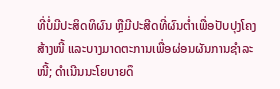ທີ່ບໍ່ມີປະສິດທິຜົນ ຫຼືມີປະສີດທີ່ຜົນຕໍ່າເພື່ອປັບປຸງໂຄງສ້າງໜີ້ ແລະບາງມາດຕະການເພື່ອຜ່ອນຜັນການຊໍາລະໜີ້; ດໍາເນີນນະໂຍບາຍດຶ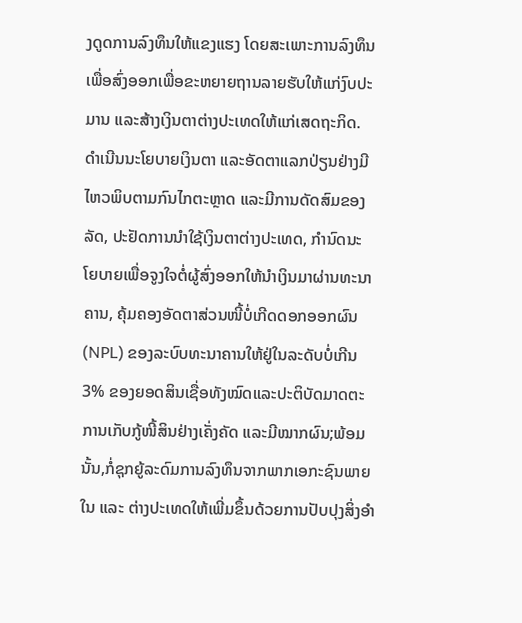ງດູດການລົງທຶນໃຫ້ແຂງແຮງ ໂດຍສະເພາະການລົງທຶນເພື່ອສົ່ງອອກເພື່ອຂະຫຍາຍຖານລາຍຮັບໃຫ້ແກ່ງົບປະມານ ແລະສ້າງເງິນຕາຕ່າງປະເທດໃຫ້ແກ່ເສດຖະກິດ.
ດໍາເນີນນະໂຍບາຍເງິນຕາ ແລະອັດຕາແລກປ່ຽນຢ່າງມີໄຫວພິບຕາມກົນໄກຕະຫຼາດ ແລະມີການດັດສົມຂອງລັດ, ປະຢັດການນໍາໃຊ້ເງິນຕາຕ່າງປະເທດ, ກໍານົດນະ ໂຍບາຍເພື່ອຈູງໃຈຕໍ່ຜູ້ສົ່ງອອກໃຫ້ນໍາເງິນມາຜ່ານທະນາຄານ, ຄຸ້ມຄອງອັດຕາສ່ວນໜີ້ບໍ່ເກີດດອກອອກຜົນ (NPL) ຂອງລະບົບທະນາຄານໃຫ້ຢູ່ໃນລະດັບບໍ່ເກີນ 3% ຂອງຍອດສິນເຊື່ອທັງໝົດແລະປະຕິບັດມາດຕະການເກັບກູ້ໜີ້ສິນຢ່າງເຄັ່ງຄັດ ແລະມີໝາກຜົນ;ພ້ອມນັ້ນ,ກໍ່ຊຸກຍູ້ລະດົມການລົງທຶນຈາກພາກເອກະຊົນພາຍໃນ ແລະ ຕ່າງປະເທດໃຫ້ເພີ່ມຂຶ້ນດ້ວຍການປັບປຸງສິ່ງອໍາ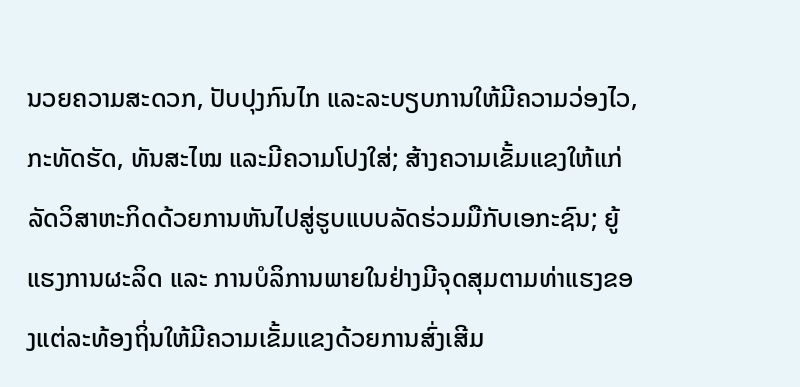ນວຍຄວາມສະດວກ, ປັບປຸງກົນໄກ ແລະລະບຽບການໃຫ້ມີຄວາມວ່ອງໄວ, ກະທັດຮັດ, ທັນສະໄໝ ແລະມີຄວາມໂປງໃສ່; ສ້າງຄວາມເຂັ້ມແຂງໃຫ້ແກ່ລັດວິສາຫະກິດດ້ວຍການຫັນໄປສູ່ຮູບແບບລັດຮ່ວມມືກັບເອກະຊົນ; ຍູ້ແຮງການຜະລິດ ແລະ ການບໍລິການພາຍໃນຢ່າງມີຈຸດສຸມຕາມທ່າແຮງຂອງແຕ່ລະທ້ອງຖິ່ນໃຫ້ມີຄວາມເຂັ້ມແຂງດ້ວຍການສົ່ງເສີມ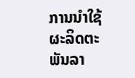ການນໍາໃຊ້ຜະລິດຕະພັນລາ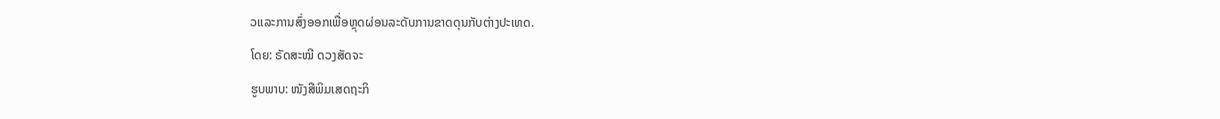ວແລະການສົ່ງອອກເພື່ອຫຼຸດຜ່ອນລະດັບການຂາດດຸນກັບຕ່າງປະເທດ.
ໂດຍ: ຣັດສະໝີ ດວງສັດຈະ
ຮູບພາບ: ໜັງສືພິມເສດຖະກິ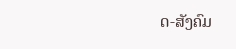ດ-ສັງຄົມ